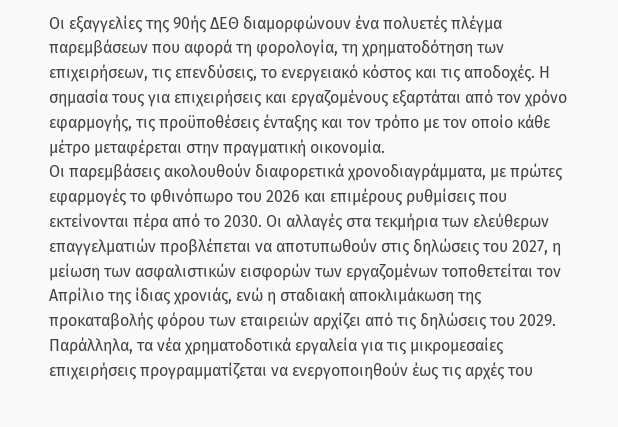Οι εξαγγελίες της 90ής ΔΕΘ διαμορφώνουν ένα πολυετές πλέγμα παρεμβάσεων που αφορά τη φορολογία, τη χρηματοδότηση των επιχειρήσεων, τις επενδύσεις, το ενεργειακό κόστος και τις αποδοχές. Η σημασία τους για επιχειρήσεις και εργαζομένους εξαρτάται από τον χρόνο εφαρμογής, τις προϋποθέσεις ένταξης και τον τρόπο με τον οποίο κάθε μέτρο μεταφέρεται στην πραγματική οικονομία.
Οι παρεμβάσεις ακολουθούν διαφορετικά χρονοδιαγράμματα, με πρώτες εφαρμογές το φθινόπωρο του 2026 και επιμέρους ρυθμίσεις που εκτείνονται πέρα από το 2030. Οι αλλαγές στα τεκμήρια των ελεύθερων επαγγελματιών προβλέπεται να αποτυπωθούν στις δηλώσεις του 2027, η μείωση των ασφαλιστικών εισφορών των εργαζομένων τοποθετείται τον Απρίλιο της ίδιας χρονιάς, ενώ η σταδιακή αποκλιμάκωση της προκαταβολής φόρου των εταιρειών αρχίζει από τις δηλώσεις του 2029. Παράλληλα, τα νέα χρηματοδοτικά εργαλεία για τις μικρομεσαίες επιχειρήσεις προγραμματίζεται να ενεργοποιηθούν έως τις αρχές του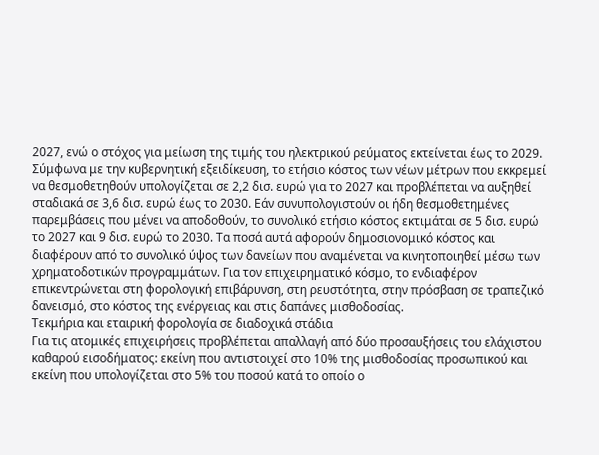2027, ενώ ο στόχος για μείωση της τιμής του ηλεκτρικού ρεύματος εκτείνεται έως το 2029.
Σύμφωνα με την κυβερνητική εξειδίκευση, το ετήσιο κόστος των νέων μέτρων που εκκρεμεί να θεσμοθετηθούν υπολογίζεται σε 2,2 δισ. ευρώ για το 2027 και προβλέπεται να αυξηθεί σταδιακά σε 3,6 δισ. ευρώ έως το 2030. Εάν συνυπολογιστούν οι ήδη θεσμοθετημένες παρεμβάσεις που μένει να αποδοθούν, το συνολικό ετήσιο κόστος εκτιμάται σε 5 δισ. ευρώ το 2027 και 9 δισ. ευρώ το 2030. Τα ποσά αυτά αφορούν δημοσιονομικό κόστος και διαφέρουν από το συνολικό ύψος των δανείων που αναμένεται να κινητοποιηθεί μέσω των χρηματοδοτικών προγραμμάτων. Για τον επιχειρηματικό κόσμο, το ενδιαφέρον επικεντρώνεται στη φορολογική επιβάρυνση, στη ρευστότητα, στην πρόσβαση σε τραπεζικό δανεισμό, στο κόστος της ενέργειας και στις δαπάνες μισθοδοσίας.
Τεκμήρια και εταιρική φορολογία σε διαδοχικά στάδια
Για τις ατομικές επιχειρήσεις προβλέπεται απαλλαγή από δύο προσαυξήσεις του ελάχιστου καθαρού εισοδήματος: εκείνη που αντιστοιχεί στο 10% της μισθοδοσίας προσωπικού και εκείνη που υπολογίζεται στο 5% του ποσού κατά το οποίο ο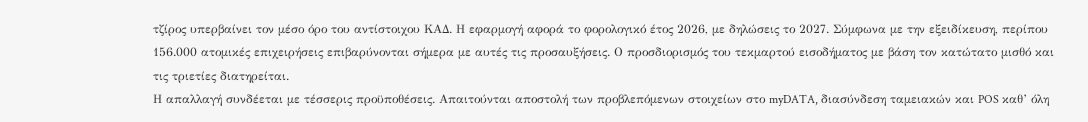τζίρος υπερβαίνει τον μέσο όρο του αντίστοιχου ΚΑΔ. Η εφαρμογή αφορά το φορολογικό έτος 2026, με δηλώσεις το 2027. Σύμφωνα με την εξειδίκευση, περίπου 156.000 ατομικές επιχειρήσεις επιβαρύνονται σήμερα με αυτές τις προσαυξήσεις. Ο προσδιορισμός του τεκμαρτού εισοδήματος με βάση τον κατώτατο μισθό και τις τριετίες διατηρείται.
Η απαλλαγή συνδέεται με τέσσερις προϋποθέσεις. Απαιτούνται αποστολή των προβλεπόμενων στοιχείων στο myDATA, διασύνδεση ταμειακών και POS καθ’ όλη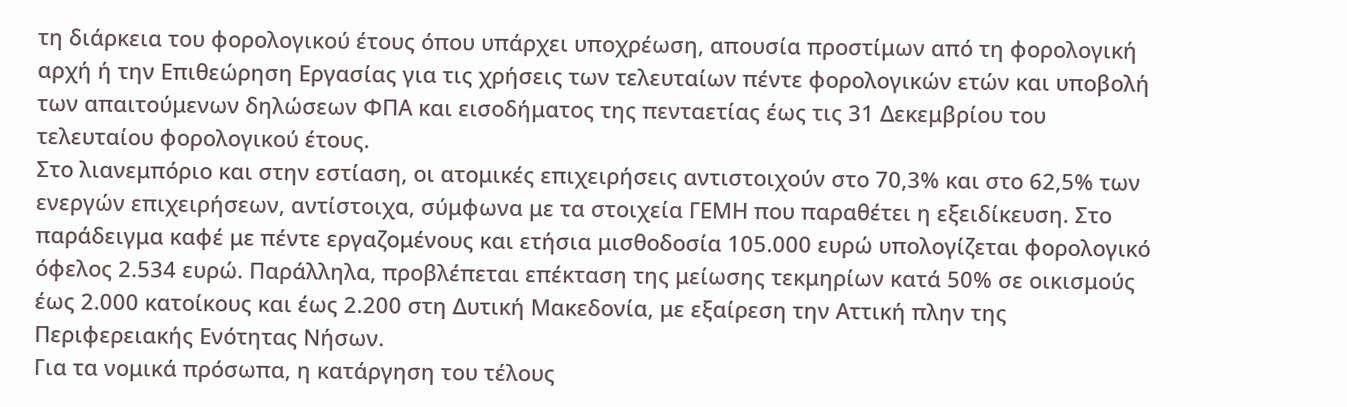τη διάρκεια του φορολογικού έτους όπου υπάρχει υποχρέωση, απουσία προστίμων από τη φορολογική αρχή ή την Επιθεώρηση Εργασίας για τις χρήσεις των τελευταίων πέντε φορολογικών ετών και υποβολή των απαιτούμενων δηλώσεων ΦΠΑ και εισοδήματος της πενταετίας έως τις 31 Δεκεμβρίου του τελευταίου φορολογικού έτους.
Στο λιανεμπόριο και στην εστίαση, οι ατομικές επιχειρήσεις αντιστοιχούν στο 70,3% και στο 62,5% των ενεργών επιχειρήσεων, αντίστοιχα, σύμφωνα με τα στοιχεία ΓΕΜΗ που παραθέτει η εξειδίκευση. Στο παράδειγμα καφέ με πέντε εργαζομένους και ετήσια μισθοδοσία 105.000 ευρώ υπολογίζεται φορολογικό όφελος 2.534 ευρώ. Παράλληλα, προβλέπεται επέκταση της μείωσης τεκμηρίων κατά 50% σε οικισμούς έως 2.000 κατοίκους και έως 2.200 στη Δυτική Μακεδονία, με εξαίρεση την Αττική πλην της Περιφερειακής Ενότητας Νήσων.
Για τα νομικά πρόσωπα, η κατάργηση του τέλους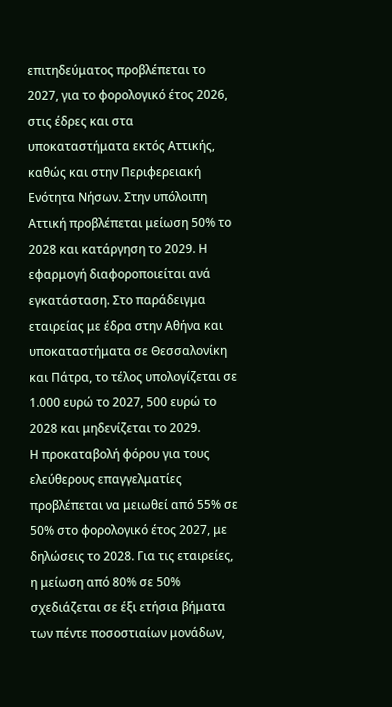επιτηδεύματος προβλέπεται το 2027, για το φορολογικό έτος 2026, στις έδρες και στα υποκαταστήματα εκτός Αττικής, καθώς και στην Περιφερειακή Ενότητα Νήσων. Στην υπόλοιπη Αττική προβλέπεται μείωση 50% το 2028 και κατάργηση το 2029. Η εφαρμογή διαφοροποιείται ανά εγκατάσταση. Στο παράδειγμα εταιρείας με έδρα στην Αθήνα και υποκαταστήματα σε Θεσσαλονίκη και Πάτρα, το τέλος υπολογίζεται σε 1.000 ευρώ το 2027, 500 ευρώ το 2028 και μηδενίζεται το 2029.
Η προκαταβολή φόρου για τους ελεύθερους επαγγελματίες προβλέπεται να μειωθεί από 55% σε 50% στο φορολογικό έτος 2027, με δηλώσεις το 2028. Για τις εταιρείες, η μείωση από 80% σε 50% σχεδιάζεται σε έξι ετήσια βήματα των πέντε ποσοστιαίων μονάδων,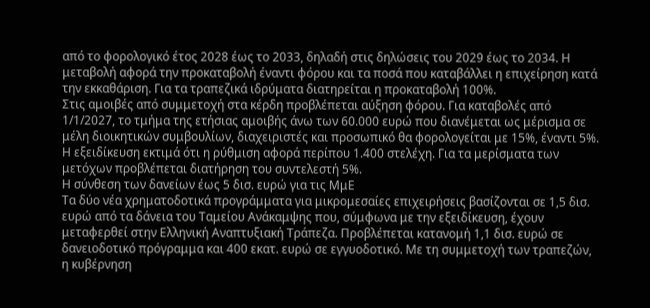από το φορολογικό έτος 2028 έως το 2033, δηλαδή στις δηλώσεις του 2029 έως το 2034. Η μεταβολή αφορά την προκαταβολή έναντι φόρου και τα ποσά που καταβάλλει η επιχείρηση κατά την εκκαθάριση. Για τα τραπεζικά ιδρύματα διατηρείται η προκαταβολή 100%.
Στις αμοιβές από συμμετοχή στα κέρδη προβλέπεται αύξηση φόρου. Για καταβολές από 1/1/2027, το τμήμα της ετήσιας αμοιβής άνω των 60.000 ευρώ που διανέμεται ως μέρισμα σε μέλη διοικητικών συμβουλίων, διαχειριστές και προσωπικό θα φορολογείται με 15%, έναντι 5%. Η εξειδίκευση εκτιμά ότι η ρύθμιση αφορά περίπου 1.400 στελέχη. Για τα μερίσματα των μετόχων προβλέπεται διατήρηση του συντελεστή 5%.
Η σύνθεση των δανείων έως 5 δισ. ευρώ για τις ΜμΕ
Τα δύο νέα χρηματοδοτικά προγράμματα για μικρομεσαίες επιχειρήσεις βασίζονται σε 1,5 δισ. ευρώ από τα δάνεια του Ταμείου Ανάκαμψης που, σύμφωνα με την εξειδίκευση, έχουν μεταφερθεί στην Ελληνική Αναπτυξιακή Τράπεζα. Προβλέπεται κατανομή 1,1 δισ. ευρώ σε δανειοδοτικό πρόγραμμα και 400 εκατ. ευρώ σε εγγυοδοτικό. Με τη συμμετοχή των τραπεζών, η κυβέρνηση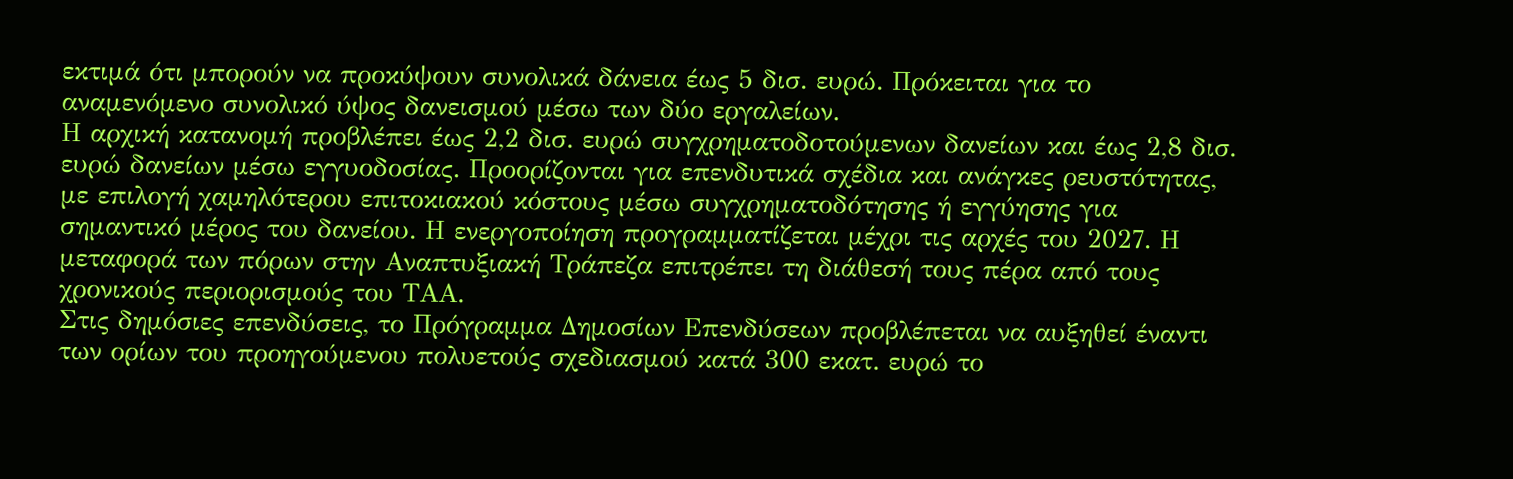εκτιμά ότι μπορούν να προκύψουν συνολικά δάνεια έως 5 δισ. ευρώ. Πρόκειται για το αναμενόμενο συνολικό ύψος δανεισμού μέσω των δύο εργαλείων.
Η αρχική κατανομή προβλέπει έως 2,2 δισ. ευρώ συγχρηματοδοτούμενων δανείων και έως 2,8 δισ. ευρώ δανείων μέσω εγγυοδοσίας. Προορίζονται για επενδυτικά σχέδια και ανάγκες ρευστότητας, με επιλογή χαμηλότερου επιτοκιακού κόστους μέσω συγχρηματοδότησης ή εγγύησης για σημαντικό μέρος του δανείου. Η ενεργοποίηση προγραμματίζεται μέχρι τις αρχές του 2027. Η μεταφορά των πόρων στην Αναπτυξιακή Τράπεζα επιτρέπει τη διάθεσή τους πέρα από τους χρονικούς περιορισμούς του ΤΑΑ.
Στις δημόσιες επενδύσεις, το Πρόγραμμα Δημοσίων Επενδύσεων προβλέπεται να αυξηθεί έναντι των ορίων του προηγούμενου πολυετούς σχεδιασμού κατά 300 εκατ. ευρώ το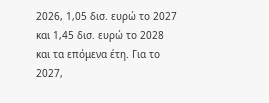2026, 1,05 δισ. ευρώ το 2027 και 1,45 δισ. ευρώ το 2028 και τα επόμενα έτη. Για το 2027,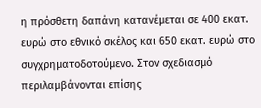η πρόσθετη δαπάνη κατανέμεται σε 400 εκατ. ευρώ στο εθνικό σκέλος και 650 εκατ. ευρώ στο συγχρηματοδοτούμενο. Στον σχεδιασμό περιλαμβάνονται επίσης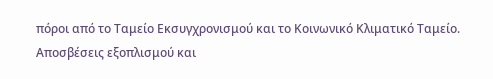πόροι από το Ταμείο Εκσυγχρονισμού και το Κοινωνικό Κλιματικό Ταμείο.
Αποσβέσεις εξοπλισμού και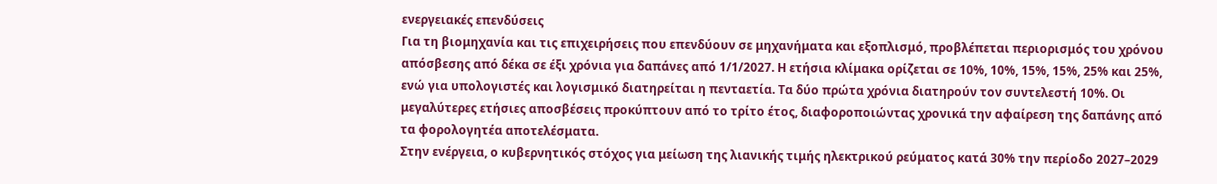ενεργειακές επενδύσεις
Για τη βιομηχανία και τις επιχειρήσεις που επενδύουν σε μηχανήματα και εξοπλισμό, προβλέπεται περιορισμός του χρόνου απόσβεσης από δέκα σε έξι χρόνια για δαπάνες από 1/1/2027. Η ετήσια κλίμακα ορίζεται σε 10%, 10%, 15%, 15%, 25% και 25%, ενώ για υπολογιστές και λογισμικό διατηρείται η πενταετία. Τα δύο πρώτα χρόνια διατηρούν τον συντελεστή 10%. Οι μεγαλύτερες ετήσιες αποσβέσεις προκύπτουν από το τρίτο έτος, διαφοροποιώντας χρονικά την αφαίρεση της δαπάνης από τα φορολογητέα αποτελέσματα.
Στην ενέργεια, ο κυβερνητικός στόχος για μείωση της λιανικής τιμής ηλεκτρικού ρεύματος κατά 30% την περίοδο 2027–2029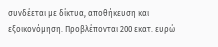συνδέεται με δίκτυα, αποθήκευση και εξοικονόμηση. Προβλέπονται 200 εκατ. ευρώ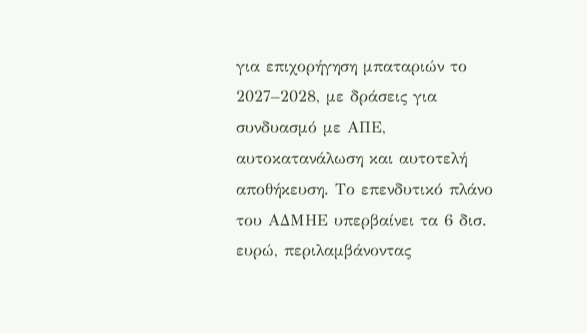για επιχορήγηση μπαταριών το 2027–2028, με δράσεις για συνδυασμό με ΑΠΕ, αυτοκατανάλωση και αυτοτελή αποθήκευση. Το επενδυτικό πλάνο του ΑΔΜΗΕ υπερβαίνει τα 6 δισ. ευρώ, περιλαμβάνοντας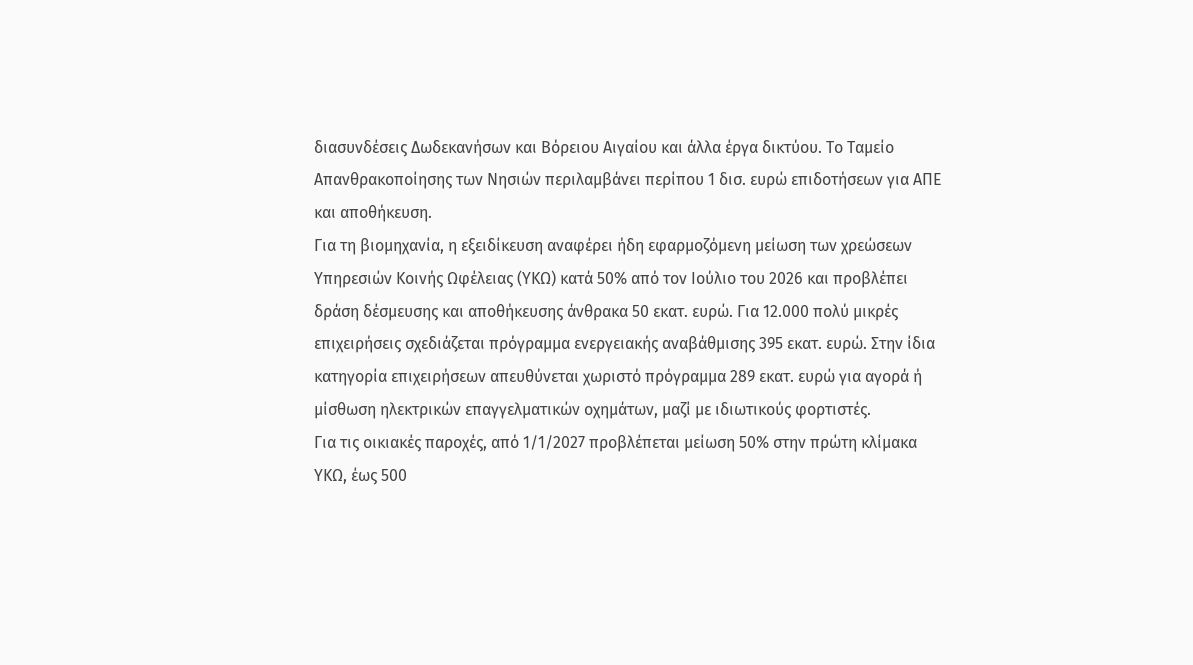διασυνδέσεις Δωδεκανήσων και Βόρειου Αιγαίου και άλλα έργα δικτύου. Το Ταμείο Απανθρακοποίησης των Νησιών περιλαμβάνει περίπου 1 δισ. ευρώ επιδοτήσεων για ΑΠΕ και αποθήκευση.
Για τη βιομηχανία, η εξειδίκευση αναφέρει ήδη εφαρμοζόμενη μείωση των χρεώσεων Υπηρεσιών Κοινής Ωφέλειας (ΥΚΩ) κατά 50% από τον Ιούλιο του 2026 και προβλέπει δράση δέσμευσης και αποθήκευσης άνθρακα 50 εκατ. ευρώ. Για 12.000 πολύ μικρές επιχειρήσεις σχεδιάζεται πρόγραμμα ενεργειακής αναβάθμισης 395 εκατ. ευρώ. Στην ίδια κατηγορία επιχειρήσεων απευθύνεται χωριστό πρόγραμμα 289 εκατ. ευρώ για αγορά ή μίσθωση ηλεκτρικών επαγγελματικών οχημάτων, μαζί με ιδιωτικούς φορτιστές.
Για τις οικιακές παροχές, από 1/1/2027 προβλέπεται μείωση 50% στην πρώτη κλίμακα ΥΚΩ, έως 500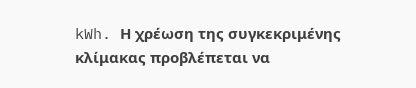kWh. Η χρέωση της συγκεκριμένης κλίμακας προβλέπεται να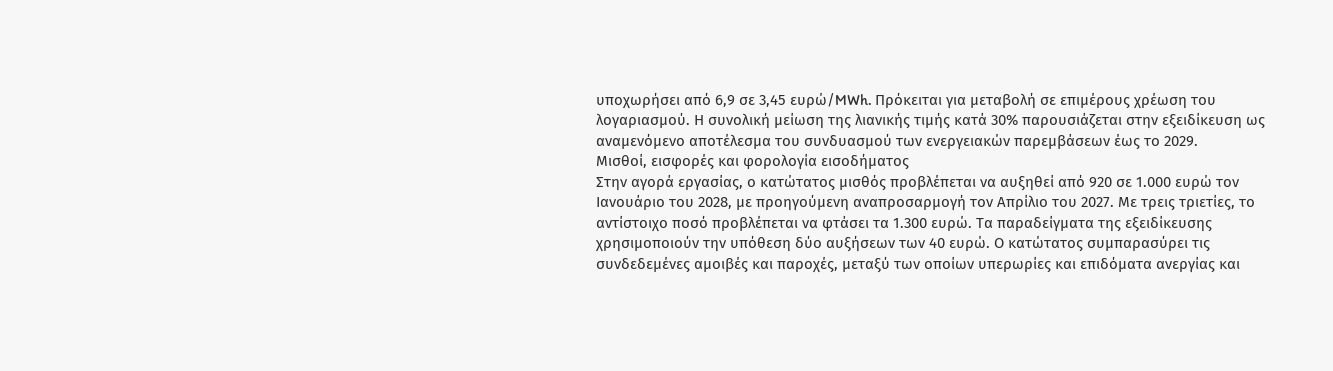υποχωρήσει από 6,9 σε 3,45 ευρώ/MWh. Πρόκειται για μεταβολή σε επιμέρους χρέωση του λογαριασμού. Η συνολική μείωση της λιανικής τιμής κατά 30% παρουσιάζεται στην εξειδίκευση ως αναμενόμενο αποτέλεσμα του συνδυασμού των ενεργειακών παρεμβάσεων έως το 2029.
Μισθοί, εισφορές και φορολογία εισοδήματος
Στην αγορά εργασίας, ο κατώτατος μισθός προβλέπεται να αυξηθεί από 920 σε 1.000 ευρώ τον Ιανουάριο του 2028, με προηγούμενη αναπροσαρμογή τον Απρίλιο του 2027. Με τρεις τριετίες, το αντίστοιχο ποσό προβλέπεται να φτάσει τα 1.300 ευρώ. Τα παραδείγματα της εξειδίκευσης χρησιμοποιούν την υπόθεση δύο αυξήσεων των 40 ευρώ. Ο κατώτατος συμπαρασύρει τις συνδεδεμένες αμοιβές και παροχές, μεταξύ των οποίων υπερωρίες και επιδόματα ανεργίας και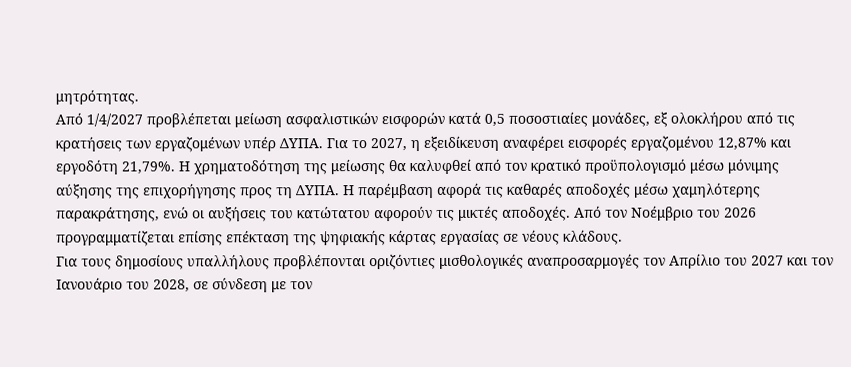μητρότητας.
Από 1/4/2027 προβλέπεται μείωση ασφαλιστικών εισφορών κατά 0,5 ποσοστιαίες μονάδες, εξ ολοκλήρου από τις κρατήσεις των εργαζομένων υπέρ ΔΥΠΑ. Για το 2027, η εξειδίκευση αναφέρει εισφορές εργαζομένου 12,87% και εργοδότη 21,79%. Η χρηματοδότηση της μείωσης θα καλυφθεί από τον κρατικό προϋπολογισμό μέσω μόνιμης αύξησης της επιχορήγησης προς τη ΔΥΠΑ. Η παρέμβαση αφορά τις καθαρές αποδοχές μέσω χαμηλότερης παρακράτησης, ενώ οι αυξήσεις του κατώτατου αφορούν τις μικτές αποδοχές. Από τον Νοέμβριο του 2026 προγραμματίζεται επίσης επέκταση της ψηφιακής κάρτας εργασίας σε νέους κλάδους.
Για τους δημοσίους υπαλλήλους προβλέπονται οριζόντιες μισθολογικές αναπροσαρμογές τον Απρίλιο του 2027 και τον Ιανουάριο του 2028, σε σύνδεση με τον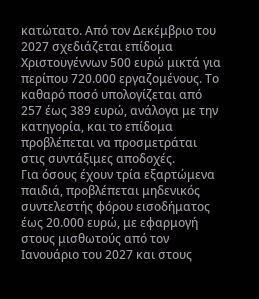κατώτατο. Από τον Δεκέμβριο του 2027 σχεδιάζεται επίδομα Χριστουγέννων 500 ευρώ μικτά για περίπου 720.000 εργαζομένους. Το καθαρό ποσό υπολογίζεται από 257 έως 389 ευρώ, ανάλογα με την κατηγορία, και το επίδομα προβλέπεται να προσμετράται στις συντάξιμες αποδοχές.
Για όσους έχουν τρία εξαρτώμενα παιδιά, προβλέπεται μηδενικός συντελεστής φόρου εισοδήματος έως 20.000 ευρώ, με εφαρμογή στους μισθωτούς από τον Ιανουάριο του 2027 και στους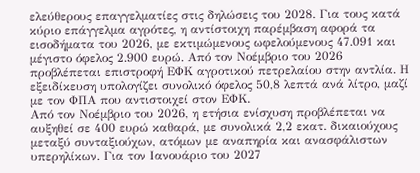ελεύθερους επαγγελματίες στις δηλώσεις του 2028. Για τους κατά κύριο επάγγελμα αγρότες, η αντίστοιχη παρέμβαση αφορά τα εισοδήματα του 2026, με εκτιμώμενους ωφελούμενους 47.091 και μέγιστο όφελος 2.900 ευρώ. Από τον Νοέμβριο του 2026 προβλέπεται επιστροφή ΕΦΚ αγροτικού πετρελαίου στην αντλία. Η εξειδίκευση υπολογίζει συνολικό όφελος 50,8 λεπτά ανά λίτρο, μαζί με τον ΦΠΑ που αντιστοιχεί στον ΕΦΚ.
Από τον Νοέμβριο του 2026, η ετήσια ενίσχυση προβλέπεται να αυξηθεί σε 400 ευρώ καθαρά, με συνολικά 2,2 εκατ. δικαιούχους μεταξύ συνταξιούχων, ατόμων με αναπηρία και ανασφάλιστων υπερηλίκων. Για τον Ιανουάριο του 2027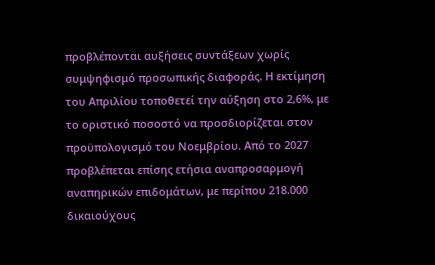προβλέπονται αυξήσεις συντάξεων χωρίς συμψηφισμό προσωπικής διαφοράς. Η εκτίμηση του Απριλίου τοποθετεί την αύξηση στο 2,6%, με το οριστικό ποσοστό να προσδιορίζεται στον προϋπολογισμό του Νοεμβρίου. Από το 2027 προβλέπεται επίσης ετήσια αναπροσαρμογή αναπηρικών επιδομάτων, με περίπου 218.000 δικαιούχους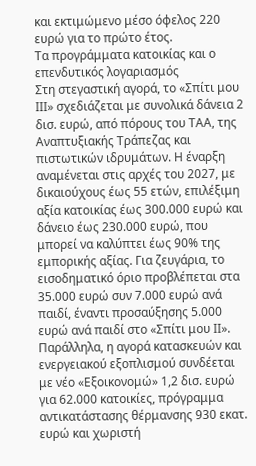και εκτιμώμενο μέσο όφελος 220 ευρώ για το πρώτο έτος.
Τα προγράμματα κατοικίας και ο επενδυτικός λογαριασμός
Στη στεγαστική αγορά, το «Σπίτι μου ΙΙΙ» σχεδιάζεται με συνολικά δάνεια 2 δισ. ευρώ, από πόρους του ΤΑΑ, της Αναπτυξιακής Τράπεζας και πιστωτικών ιδρυμάτων. Η έναρξη αναμένεται στις αρχές του 2027, με δικαιούχους έως 55 ετών, επιλέξιμη αξία κατοικίας έως 300.000 ευρώ και δάνειο έως 230.000 ευρώ, που μπορεί να καλύπτει έως 90% της εμπορικής αξίας. Για ζευγάρια, το εισοδηματικό όριο προβλέπεται στα 35.000 ευρώ συν 7.000 ευρώ ανά παιδί, έναντι προσαύξησης 5.000 ευρώ ανά παιδί στο «Σπίτι μου ΙΙ».
Παράλληλα, η αγορά κατασκευών και ενεργειακού εξοπλισμού συνδέεται με νέο «Εξοικονομώ» 1,2 δισ. ευρώ για 62.000 κατοικίες, πρόγραμμα αντικατάστασης θέρμανσης 930 εκατ. ευρώ και χωριστή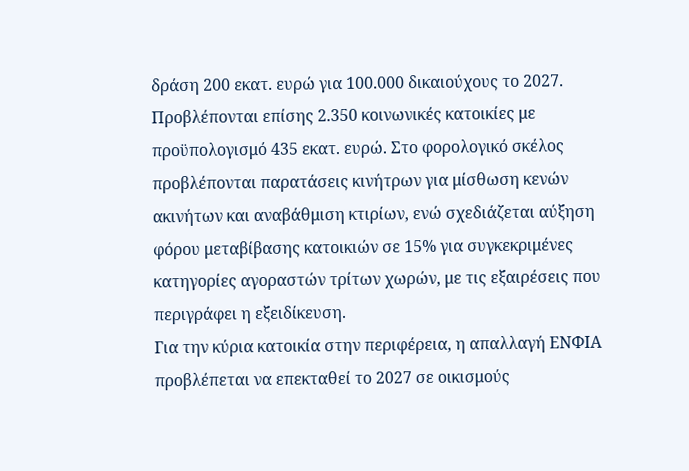δράση 200 εκατ. ευρώ για 100.000 δικαιούχους το 2027. Προβλέπονται επίσης 2.350 κοινωνικές κατοικίες με προϋπολογισμό 435 εκατ. ευρώ. Στο φορολογικό σκέλος προβλέπονται παρατάσεις κινήτρων για μίσθωση κενών ακινήτων και αναβάθμιση κτιρίων, ενώ σχεδιάζεται αύξηση φόρου μεταβίβασης κατοικιών σε 15% για συγκεκριμένες κατηγορίες αγοραστών τρίτων χωρών, με τις εξαιρέσεις που περιγράφει η εξειδίκευση.
Για την κύρια κατοικία στην περιφέρεια, η απαλλαγή ΕΝΦΙΑ προβλέπεται να επεκταθεί το 2027 σε οικισμούς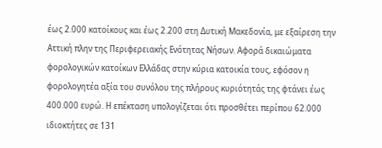έως 2.000 κατοίκους και έως 2.200 στη Δυτική Μακεδονία, με εξαίρεση την Αττική πλην της Περιφερειακής Ενότητας Νήσων. Αφορά δικαιώματα φορολογικών κατοίκων Ελλάδας στην κύρια κατοικία τους, εφόσον η φορολογητέα αξία του συνόλου της πλήρους κυριότητάς της φτάνει έως 400.000 ευρώ. Η επέκταση υπολογίζεται ότι προσθέτει περίπου 62.000 ιδιοκτήτες σε 131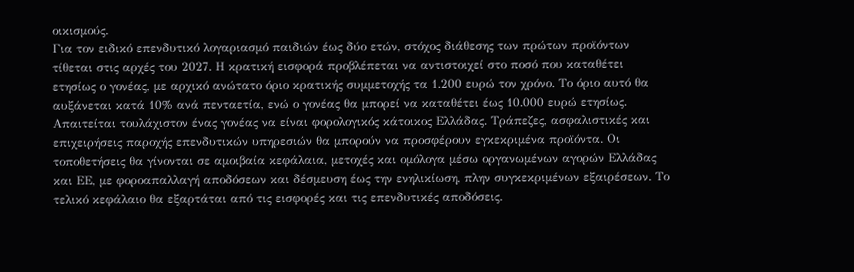οικισμούς.
Για τον ειδικό επενδυτικό λογαριασμό παιδιών έως δύο ετών, στόχος διάθεσης των πρώτων προϊόντων τίθεται στις αρχές του 2027. Η κρατική εισφορά προβλέπεται να αντιστοιχεί στο ποσό που καταθέτει ετησίως ο γονέας, με αρχικό ανώτατο όριο κρατικής συμμετοχής τα 1.200 ευρώ τον χρόνο. Το όριο αυτό θα αυξάνεται κατά 10% ανά πενταετία, ενώ ο γονέας θα μπορεί να καταθέτει έως 10.000 ευρώ ετησίως. Απαιτείται τουλάχιστον ένας γονέας να είναι φορολογικός κάτοικος Ελλάδας. Τράπεζες, ασφαλιστικές και επιχειρήσεις παροχής επενδυτικών υπηρεσιών θα μπορούν να προσφέρουν εγκεκριμένα προϊόντα. Οι τοποθετήσεις θα γίνονται σε αμοιβαία κεφάλαια, μετοχές και ομόλογα μέσω οργανωμένων αγορών Ελλάδας και ΕΕ, με φοροαπαλλαγή αποδόσεων και δέσμευση έως την ενηλικίωση, πλην συγκεκριμένων εξαιρέσεων. Το τελικό κεφάλαιο θα εξαρτάται από τις εισφορές και τις επενδυτικές αποδόσεις.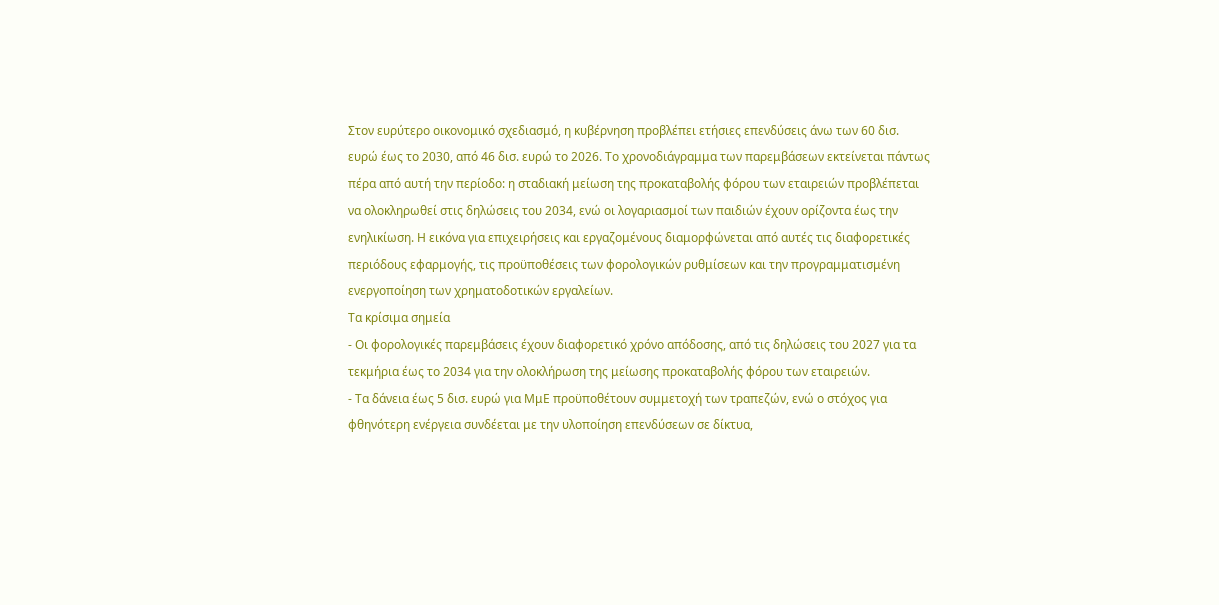Στον ευρύτερο οικονομικό σχεδιασμό, η κυβέρνηση προβλέπει ετήσιες επενδύσεις άνω των 60 δισ. ευρώ έως το 2030, από 46 δισ. ευρώ το 2026. Το χρονοδιάγραμμα των παρεμβάσεων εκτείνεται πάντως πέρα από αυτή την περίοδο: η σταδιακή μείωση της προκαταβολής φόρου των εταιρειών προβλέπεται να ολοκληρωθεί στις δηλώσεις του 2034, ενώ οι λογαριασμοί των παιδιών έχουν ορίζοντα έως την ενηλικίωση. Η εικόνα για επιχειρήσεις και εργαζομένους διαμορφώνεται από αυτές τις διαφορετικές περιόδους εφαρμογής, τις προϋποθέσεις των φορολογικών ρυθμίσεων και την προγραμματισμένη ενεργοποίηση των χρηματοδοτικών εργαλείων.
Τα κρίσιμα σημεία
- Οι φορολογικές παρεμβάσεις έχουν διαφορετικό χρόνο απόδοσης, από τις δηλώσεις του 2027 για τα τεκμήρια έως το 2034 για την ολοκλήρωση της μείωσης προκαταβολής φόρου των εταιρειών.
- Τα δάνεια έως 5 δισ. ευρώ για ΜμΕ προϋποθέτουν συμμετοχή των τραπεζών, ενώ ο στόχος για φθηνότερη ενέργεια συνδέεται με την υλοποίηση επενδύσεων σε δίκτυα,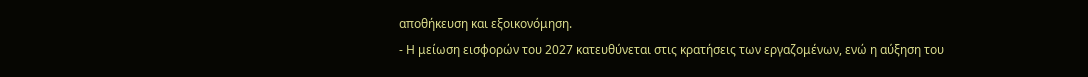αποθήκευση και εξοικονόμηση.
- Η μείωση εισφορών του 2027 κατευθύνεται στις κρατήσεις των εργαζομένων, ενώ η αύξηση του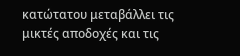κατώτατου μεταβάλλει τις μικτές αποδοχές και τις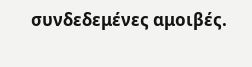συνδεδεμένες αμοιβές.